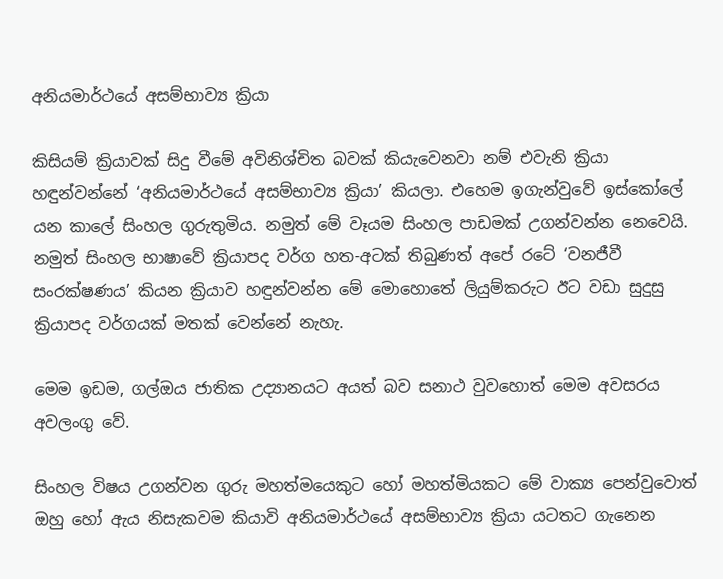අනියමාර්ථයේ අසම්භාව්‍ය ක්‍රියා

කිසියම් ක්‍රියාවක් සිදු වීමේ අවිනිශ්චිත බවක් කියැවෙනවා නම් එවැනි ක්‍රියා හඳුන්වන්නේ ‘අනියමාර්ථයේ අසම්භාව්‍ය ක්‍රියා’ කියලා. එහෙම ඉගැන්වුවේ ඉස්කෝලේ යන කාලේ සිංහල ගුරුතුමිය. නමුත් මේ වෑයම සිංහල පාඩමක් උගන්වන්න නෙවෙයි. නමුත් සිංහල භාෂාවේ ක්‍රියාපද වර්ග හත-අටක් තිබුණත් අපේ රටේ ‘වනජීවී සංරක්ෂණය’ කියන ක්‍රියාව හඳුන්වන්න මේ මොහොතේ ලියුම්කරුට ඊට වඩා සුදුසු ක්‍රියාපද වර්ගයක් මතක් වෙන්නේ නැහැ.

මෙම ඉඩම, ගල්ඔය ජාතික උද්‍යානයට අයත් බව සනාථ වුවහොත් මෙම අවසරය අවලංගු වේ.

සිංහල විෂය උගන්වන ගුරු මහත්මයෙකුට හෝ මහත්මියකට මේ වාක්‍ය පෙන්වුවොත් ඔහු හෝ ඇය නිසැකවම කියාවි අනියමාර්ථයේ අසම්භාව්‍ය ක්‍රියා යටතට ගැනෙන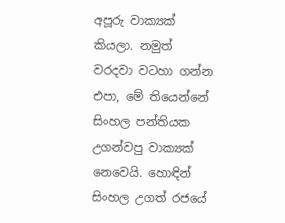අපූරු වාක්‍යක් කියලා. නමුත් වරදවා වටහා ගන්න එපා, මේ තියෙන්නේ සිංහල පන්තියක උගන්වපු වාක්‍යක් නෙවෙයි. හොඳින් සිංහල උගත් රජයේ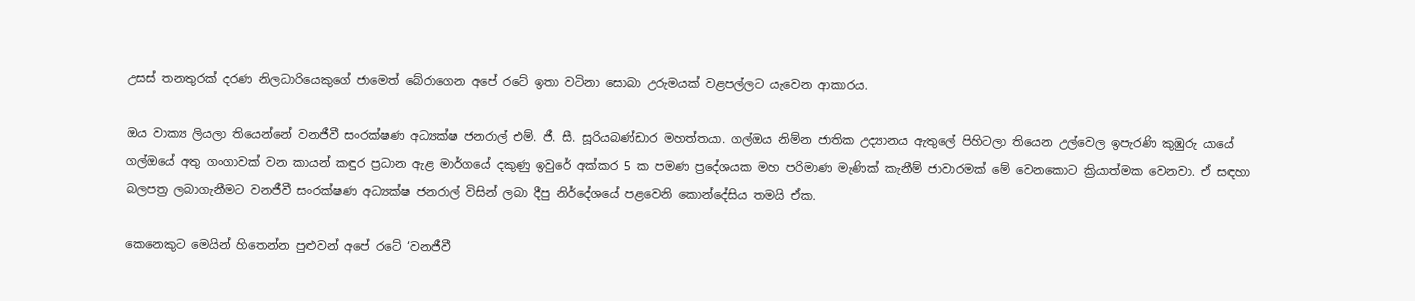උසස් තනතුරක් දරණ නිලධාරියෙකුගේ ජාමෙත් බේරාගෙන අපේ රටේ ඉතා වටිනා සොබා උරුමයක් වළපල්ලට යැවෙන ආකාරය.

ඔය වාක්‍ය ලියලා තියෙන්නේ වනජීවී සංරක්ෂණ අධ්‍යක්ෂ ජනරාල් එම්. ජී. සී. සූරියබණ්ඩාර මහත්තයා. ගල්ඔය නිම්න ජාතික උද්‍යානය ඇතුලේ පිහිටලා තියෙන උල්වෙල ඉපැරණි කුඹුරු යායේ ගල්ඔයේ අතු ගංගාවක් වන කායන් කඳුර ප්‍රධාන ඇළ මාර්ගයේ දකුණු ඉවුරේ අක්කර 5 ක පමණ ප්‍රදේශයක මහ පරිමාණ මැණික් කැනීම් ජාවාරමක් මේ වෙනකොට ක්‍රියාත්මක වෙනවා. ඒ සඳහා බලපත්‍ර ලබාගැනීමට වනජීවී සංරක්ෂණ අධ්‍යක්ෂ ජනරාල් විසින් ලබා දීපු නිර්දේශයේ පළවෙනි කොන්දේසිය තමයි ඒක.

කෙනෙකුට මෙයින් හිතෙන්න පුළුවන් අපේ රටේ ‘වනජීවී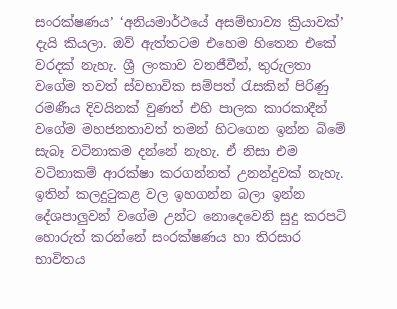සංරක්ෂණය’ ‘අනියමාර්ථයේ අසම්භාව්‍ය ක්‍රියාවක්’ දැයි කියලා. ඔව් ඇත්තටම එහෙම හිතෙන එකේ වරදක් නැහැ. ශ්‍රී ලංකාව වනජීවීන්, තුරුලතා වගේම තවත් ස්වභාවික සම්පත් රැසකින් පිරිණු රමණීය දිවයිනක් වුණත් එහි පාලක කාරකාදීන් වගේම මහජනතාවත් තමන් හිටගෙන ඉන්න බිමේ සැබෑ වටිනාකම දන්නේ නැහැ. ඒ නිසා එම වටිනාකම් ආරක්ෂා කරගන්නත් උනන්දුවක් නැහැ. ඉතින් කලදුටුකළ වල ඉහගන්න බලා ඉන්න දේශපාලුවන් වගේම උන්ට නොදෙවෙනි සුදු කරපටි හොරුත් කරන්නේ සංරක්ෂණය හා තිරසාර භාවිතය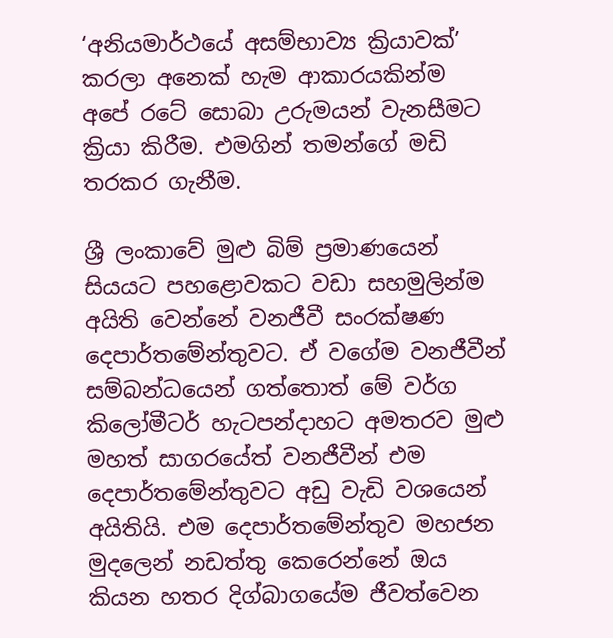‘අනියමාර්ථයේ අසම්භාව්‍ය ක්‍රියාවක්’ කරලා අනෙක් හැම ආකාරයකින්ම අපේ රටේ සොබා උරුමයන් වැනසීමට ක්‍රියා කිරීම. එමගින් තමන්ගේ මඩි තරකර ගැනීම.

ශ්‍රී ලංකාවේ මුළු බිම් ප්‍රමාණයෙන් සියයට පහළොවකට වඩා සහමුලින්ම අයිති වෙන්නේ වනජීවී සංරක්ෂණ දෙපාර්තමේන්තුවට. ඒ වගේම වනජීවීන් සම්බන්ධයෙන් ගත්තොත් මේ වර්ග කිලෝමීටර් හැටපන්දාහට අමතරව මුළු මහත් සාගරයේත් වනජීවීන් එම දෙපාර්තමේන්තුවට අඩු වැඩි වශයෙන් අයිතියි. එම දෙපාර්තමේන්තුව මහජන මුදලෙන් නඩත්තු කෙරෙන්නේ ඔය කියන හතර දිග්බාගයේම ජීවත්වෙන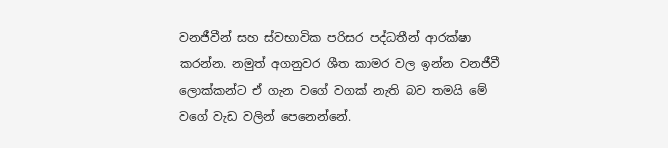වනජීවීන් සහ ස්වභාවික පරිසර පද්ධතීන් ආරක්ෂා කරන්න. නමුත් අගනුවර ශීත කාමර වල ඉන්න වනජීවී ලොක්කන්ට ඒ ගැන වගේ වගක් නැති බව තමයි මේ වගේ වැඩ වලින් පෙනෙන්නේ.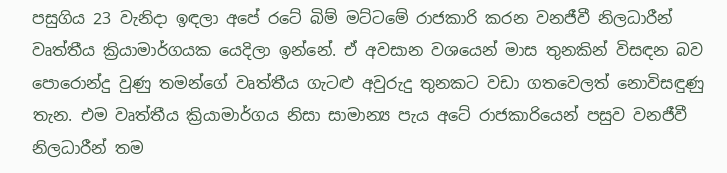පසුගිය 23 වැනිදා ඉඳලා අපේ රටේ බිම් මට්ටමේ රාජකාරි කරන වනජීවී නිලධාරීන් වෘත්තීය ක්‍රියාමාර්ගයක යෙදිලා ඉන්නේ. ඒ අවසාන වශයෙන් මාස තුනකින් විසඳන බව පොරොන්දු වුණු තමන්ගේ වෘත්තීය ගැටළු අවුරුදු තුනකට වඩා ගතවෙලත් නොවිසඳුණු තැන. එම වෘත්තීය ක්‍රියාමාර්ගය නිසා සාමාන්‍ය පැය අටේ රාජකාරියෙන් පසුව වනජීවී නිලධාරීන් තම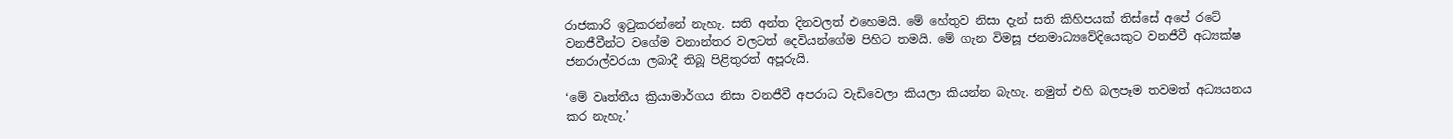රාජකාරි ඉටුකරන්නේ නැහැ. සති අන්ත දිනවලත් එහෙමයි. මේ හේතුව නිසා දැන් සති කිහිපයක් තිස්සේ අපේ රටේ වනජීවීන්ට වගේම වනාන්තර වලටත් දෙවියන්ගේම පිහිට තමයි. මේ ගැන විමසූ ජනමාධ්‍යවේදියෙකුට වනජීවී අධ්‍යක්ෂ ජනරාල්වරයා ලබාදී තිබූ පිළිතුරත් අපූරුයි.

‘මේ වෘත්තීය ක්‍රියාමාර්ගය නිසා වනජීවී අපරාධ වැඩිවෙලා කියලා කියන්න බැහැ. නමුත් එහි බලපෑම තවමත් අධ්‍යයනය කර නැහැ.’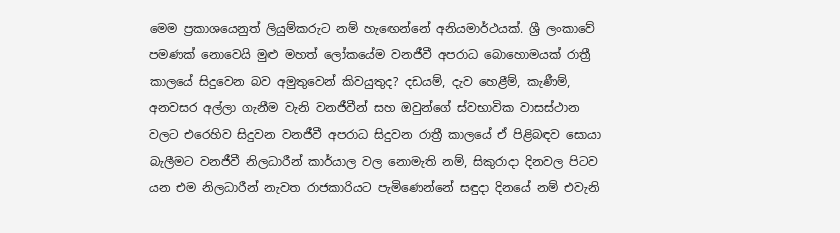මෙම ප්‍රකාශයෙනුත් ලියුම්කරුට නම් හැඟෙන්නේ අනියමාර්ථයක්. ශ්‍රී ලංකාවේ පමණක් නොවෙයි මුළු මහත් ලෝකයේම වනජීවී අපරාධ බොහොමයක් රාත්‍රී කාලයේ සිදුවෙන බව අමුතුවෙන් කිවයුතුද? දඩයම්, දැව හෙළීම්, කැණීම්, අනවසර අල්ලා ගැනීම වැනි වනජීවීන් සහ ඔවුන්ගේ ස්වභාවික වාසස්ථාන වලට එරෙහිව සිදුවන වනජීවී අපරාධ සිදුවන රාත්‍රී කාලයේ ඒ පිළිබඳව සොයා බැලීමට වනජීවී නිලධාරීන් කාර්යාල වල නොමැති නම්, සිකුරාදා දිනවල පිටව යන එම නිලධාරීන් නැවත රාජකාරියට පැමිණෙන්නේ සඳුදා දිනයේ නම් එවැනි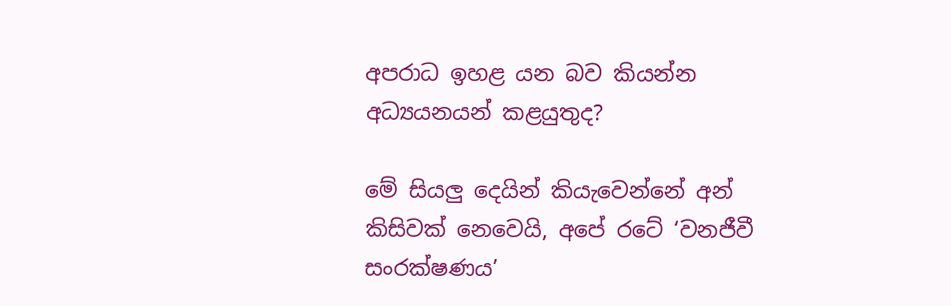අපරාධ ඉහළ යන බව කියන්න අධ්‍යයනයන් කළයුතුද?

මේ සියලු දෙයින් කියැවෙන්නේ අන් කිසිවක් නෙවෙයි, අපේ රටේ ‘වනජීවී සංරක්ෂණය’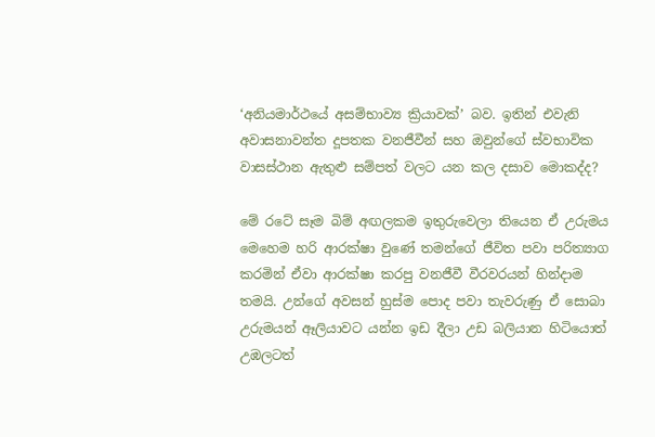‘අනියමාර්ථයේ අසම්භාව්‍ය ක්‍රියාවක්’ බව. ඉතින් එවැනි අවාසනාවන්ත දූපතක වනජීවීන් සහ ඔවුන්ගේ ස්වභාවික වාසස්ථාන ඇතුළු සම්පත් වලට යන කල දසාව මොකද්ද?

මේ රටේ සෑම බිම් අඟලකම ඉතුරුවෙලා තියෙන ඒ උරුමය මෙහෙම හරි ආරක්ෂා වුණේ තමන්ගේ ජීවිත පවා පරිත්‍යාග කරමින් ඒවා ආරක්ෂා කරපු වනජීවී වීරවරයන් හින්දාම තමයි. උන්ගේ අවසන් හුස්ම පොද පවා තැවරුණු ඒ සොබා උරුමයන් ඈලියාවට යන්න ඉඩ දීලා උඩ බලියාන හිටියොත් උඹලටත්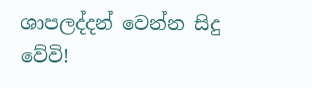ශාපලද්දන් වෙන්න සිදු වේවි!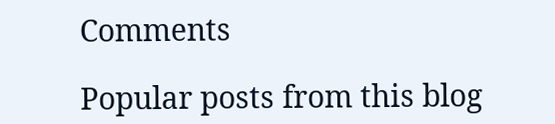Comments

Popular posts from this blog